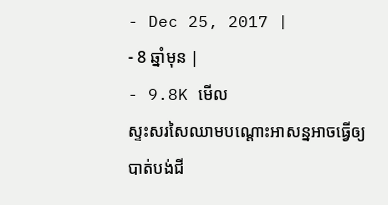- Dec 25, 2017 |
- 8 ឆ្នាំមុន |
- 9.8K មើល
ស្ទះសរសៃឈាមបណ្តោះអាសន្នអាចធ្វើឲ្យបាត់បង់ជី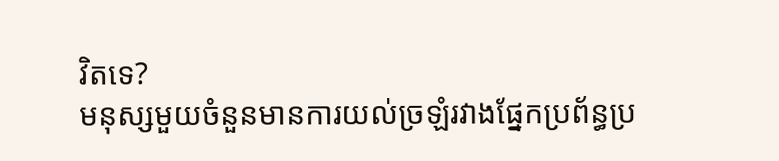វិតទេ?
មនុស្សមួយចំនួនមានការយល់ច្រឡំរវាងផ្នែកប្រព័ន្ធប្រ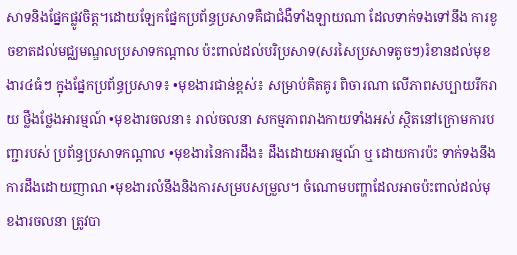សាទនិងផ្នែកផ្លូវចិត្ត។ដោយឡែកផ្នែកប្រព័ន្ធប្រសាទគឺជាជំងឺទាំងឡាយណា ដែលទាក់ទងទៅនឹង ការខូចខាតដល់មជ្ឈមណ្ឌលប្រសាទកណ្តាល ប៉ះពាល់ដល់បរិប្រសាទ(សរសៃប្រសាទតូចៗ)រំខានដល់មុខងារ៤ធំៗ ក្នុងផ្នែកប្រព័ន្ធប្រសាទ៖ •មុខងារជាន់ខ្ពស់៖ សម្រាប់គិតគូរ ពិចារណា លើភាពសប្បាយរីករាយ ថ្លឹងថ្លែងអារម្មណ៍ •មុខងារចលនា៖ រាល់ចលនា សកម្មភាពរាងកាយទាំងអស់ ស្ថិតនៅក្រោមការបញ្ជារបស់ ប្រព័ន្ធប្រសាទកណ្តាល •មុខងារនៃការដឹង៖ ដឹងដោយអារម្មណ៍ ឬ ដោយការប៉ះ ទាក់ទងនឹងការដឹងដោយញាណ •មុខងារលំនឹងនិងការសម្របសម្រួល។ ចំណោមបញ្ហាដែលអាចប៉ះពាល់ដល់មុខងារចលនា ត្រូវបា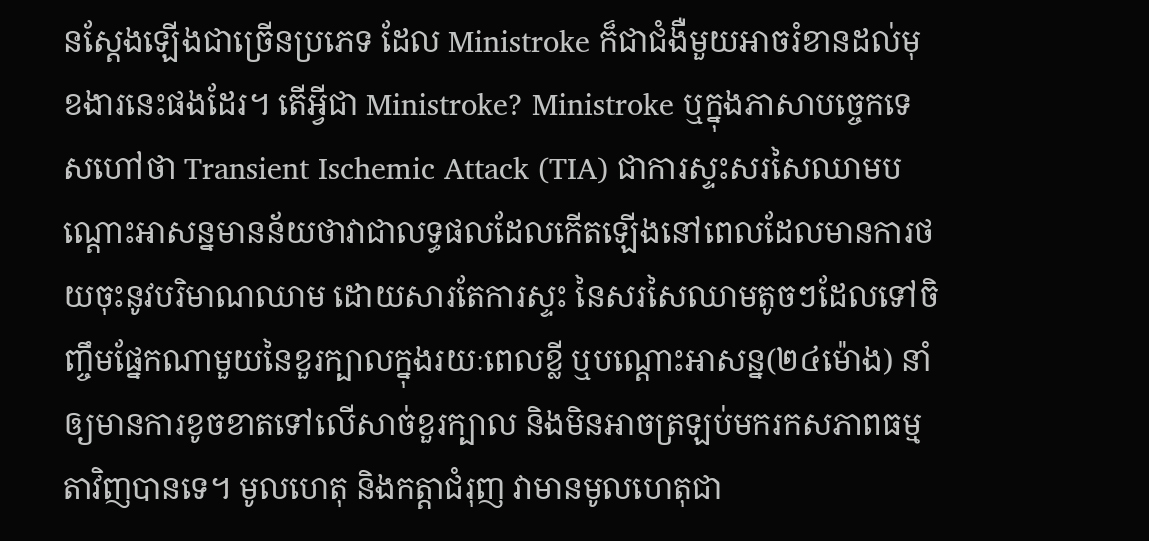នស្តែងឡើងជាច្រើនប្រភេទ ដែល Ministroke ក៏ជាជំងឺមួយអាចរំខានដល់មុខងារនេះផងដែរ។ តើអ្វីជា Ministroke? Ministroke ឬក្នុងភាសាបច្ចេកទេសហៅថា Transient Ischemic Attack (TIA) ជាការស្ទះសរសៃឈាមបណ្តោះអាសន្នមានន័យថាវាជាលទ្ធផលដែលកើតឡើងនៅពេលដែលមានការថយចុះនូវបរិមាណឈាម ដោយសារតែការស្ទះ នៃសរសៃឈាមតូចៗដែលទៅចិញ្ចឹមផ្នែកណាមួយនៃខួរក្បាលក្នុងរយៈពេលខ្លី ឬបណ្តោះអាសន្ន(២៤ម៉ោង) នាំឲ្យមានការខូចខាតទៅលើសាច់ខួរក្បាល និងមិនអាចត្រឡប់មករកសភាពធម្មតាវិញបានទេ។ មូលហេតុ និងកត្តាជំរុញ វាមានមូលហេតុជា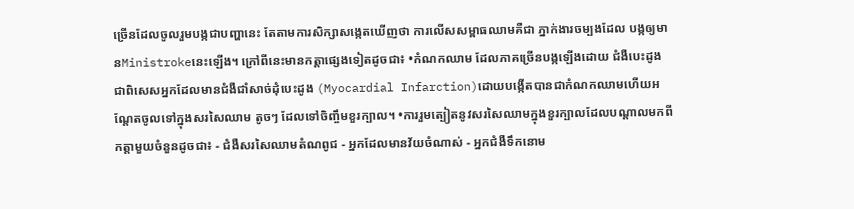ច្រើនដែលចូលរួមបង្កជាបញ្ហានេះ តែតាមការសិក្សាសង្កេតឃើញថា ការលើសសម្ពាធឈាមគឺជា ភ្នាក់ងារចម្បងដែល បង្កឲ្យមានMinistrokeនេះឡើង។ ក្រៅពីនេះមានកត្តាផ្សេងទៀតដូចជា៖ •កំណកឈាម ដែលភាគច្រើនបង្កឡើងដោយ ជំងឺបេះដូង ជាពិសេសអ្នកដែលមានជំងឺជាំសាច់ដុំបេះដូង (Myocardial Infarction)ដោយបង្កើតបានជាកំណកឈាមហើយអណ្ដែតចូលទៅក្នុងសរសៃឈាម តូចៗ ដែលទៅចិញ្ចឹមខួរក្បាល។ •ការរួមត្បៀតនូវសរសៃឈាមក្នុងខួរក្បាលដែលបណ្ដាលមកពីកត្តាមួយចំនួនដូចជា៖ - ជំងឺសរសៃឈាមតំណពូជ - អ្នកដែលមានវ័យចំណាស់ - អ្នកជំងឺទឹកនោម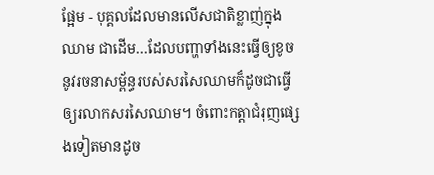ផ្អែម - បុគ្គលដែលមានលើសជាតិខ្លាញ់ក្នុងឈាម ជាដើម…ដែលបញ្ហាទាំងនេះធ្វើឲ្យខូចនូវរចនាសម្ព័ន្ធរបស់សរសៃឈាមក៏ដូចជាធ្វើឲ្យរលាកសរសៃឈាម។ ចំពោះកត្តាជំរុញផ្សេងទៀតមានដូច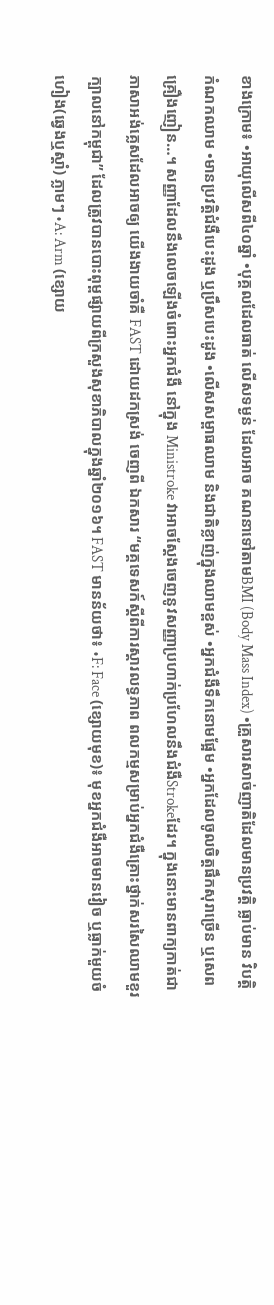ខាងក្រោម៖ •អាយុលើសពី៤០ឆ្នាំ •បុគ្គលដែលធាត់ លើសទម្ងន់ ដែលអាច គណនាទៅតាមBMI (Body Mass Index) •គ្រួសារសាច់ញាតិដែលមានប្រវត្តិ ធ្លាប់មាន វិបត្តិកំណកឈាម •មានប្រវត្តិជំងឺបេះដូង ឬប្រឹសបេះដូង •លើសសម្ពាធឈាម និងជាតិខ្លាញ់ក្នុងឈាមខ្ពស់ •អ្នកជំងឺទឹកនោមផ្អែម •អ្នកដែលចូលចិត្តផឹកសុរាច្រើន ឬសេព គ្រឿងញៀន…។ សញ្ញាដែលនឹងលេចឡើងចំពោះអ្នកជំងឺ នៅក្នុង Ministroke វាអាចស្តែងចេញនូវសញ្ញាប្រហាក់ប្រហែលនឹងជំងឺStrokeដែរ។ ក្នុងនោះមានពាក្យកាត់ជាភាសាអង់គ្លេសដែលអាចឲ្យ យើងងាយចាំគឺ FAST ដោយដកស្រង់ ចេញពី ឯកសារ “មគ្គទេសក៍ស្ដីពីការស្ដារលទ្ធភាព ពលកម្មសម្រាប់អ្នកជំងឺគ្រោះថ្នាក់សរសៃឈាមខួរក្បាលនៅកម្ពុជា” ដែលត្រូវបានបោះពុម្ពផ្សាយពីក្រសួងសុខាភិបាលក្នុងឆ្នាំ២០១៦។ FAST មានន័យថា៖ •F: Face (ខ្សោយមុខ)៖ មុខអ្នកជំងឺអាចមានវៀច ឬធ្លាក់មួយចំហៀង(ឆ្វេងឬស្ដាំ) ភ្លាមៗ •A: Arm (ខ្សោយ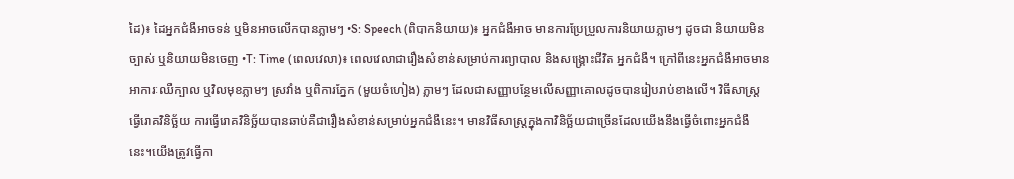ដៃ)៖ ដៃអ្នកជំងឺអាចទន់ ឬមិនអាចលើកបានភ្លាមៗ •S: Speech (ពិបាកនិយាយ)៖ អ្នកជំងឺអាច មានការប្រែប្រួលការនិយាយភ្លាមៗ ដូចជា និយាយមិនច្បាស់ ឬនិយាយមិនចេញ •T: Time (ពេលវេលា)៖ ពេលវេលាជារឿងសំខាន់សម្រាប់ការព្យាបាល និងសង្គ្រោះជីវិត អ្នកជំងឺ។ ក្រៅពីនេះអ្នកជំងឺអាចមានអាការៈឈឺក្បាល ឬវិលមុខភ្លាមៗ ស្រវាំង ឬពិការភ្នែក (មួយចំហៀង) ភ្លាមៗ ដែលជាសញ្ញាបន្ថែមលើសញ្ញាគោលដូចបានរៀបរាប់ខាងលើ។ វិធីសាស្រ្តធ្វើរោគវិនិច្ឆ័យ ការធ្វើរោគវិនិច្ឆ័យបានឆាប់គឺជារឿងសំខាន់សម្រាប់អ្នកជំងឺនេះ។ មានវិធីសាស្រ្តក្នុងកាវិនិច្ឆ័យជាច្រើនដែលយើងនឹងធ្វើចំពោះអ្នកជំងឺនេះ។យើងត្រូវធ្វើកា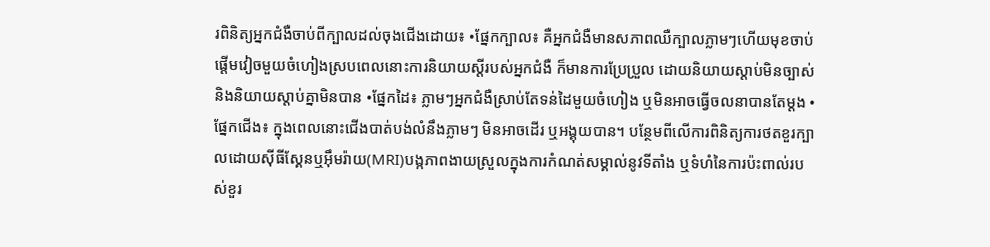រពិនិត្យអ្នកជំងឺចាប់ពីក្បាលដល់ចុងជើងដោយ៖ •ផ្នែកក្បាល៖ គឺអ្នកជំងឺមានសភាពឈឺក្បាលភ្លាមៗហើយមុខចាប់ផ្ដើមវៀចមួយចំហៀងស្របពេលនោះការនិយាយស្ដីរបស់អ្នកជំងឺ ក៏មានការប្រែប្រួល ដោយនិយាយស្ដាប់មិនច្បាស់ និងនិយាយស្ដាប់គ្នាមិនបាន •ផ្នែកដៃ៖ ភ្លាមៗអ្នកជំងឺស្រាប់តែទន់ដៃមួយចំហៀង ឬមិនអាចធ្វើចលនាបានតែម្ដង •ផ្នែកជើង៖ ក្នុងពេលនោះជើងបាត់បង់លំនឹងភ្លាមៗ មិនអាចដើរ ឬអង្គុយបាន។ បន្ថែមពីលើការពិនិត្យការថតខួរក្បាលដោយស៊ីធីស្គែនឬអ៊ឹមរ៉ាយ(MRI)បង្កភាពងាយស្រួលក្នុងការកំណត់សម្គាល់នូវទីតាំង ឬទំហំនៃការប៉ះពាល់របស់ខួរ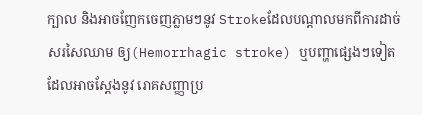ក្បាល និងអាចញែកចេញភ្លាមៗនូវ Strokeដែលបណ្ដាលមកពីការដាច់សរសៃឈាម ឲ្យ(Hemorrhagic stroke) ឬបញ្ហាផ្សេងៗទៀត ដែលអាចស្ដែងនូវ រោគសញ្ញាប្រ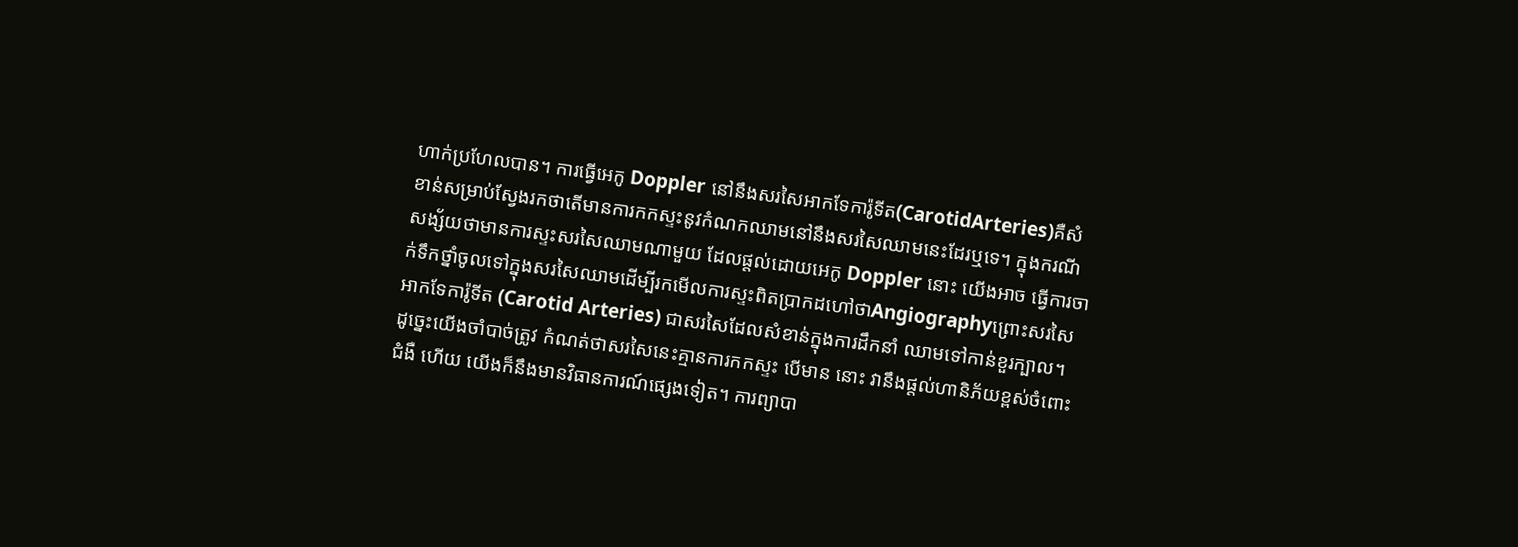ហាក់ប្រហែលបាន។ ការធ្វើអេកូ Doppler នៅនឹងសរសៃអាកទែការ៉ូទីត(CarotidArteries)គឺសំខាន់សម្រាប់ស្វែងរកថាតើមានការកកស្ទះនូវកំណកឈាមនៅនឹងសរសៃឈាមនេះដែរឬទេ។ ក្នុងករណីសង្ស័យថាមានការស្ទះសរសៃឈាមណាមួយ ដែលផ្ដល់ដោយអេកូ Doppler នោះ យើងអាច ធ្វើការចាក់ទឹកថ្នាំចូលទៅក្នុងសរសៃឈាមដើម្បីរកមើលការស្ទះពិតប្រាកដហៅថាAngiographyព្រោះសរសៃអាកទែការ៉ូទីត (Carotid Arteries) ជាសរសៃដែលសំខាន់ក្នុងការដឹកនាំ ឈាមទៅកាន់ខួរក្បាល។ ដូច្នេះយើងចាំបាច់ត្រូវ កំណត់ថាសរសៃនេះគ្មានការកកស្ទះ បើមាន នោះ វានឹងផ្តល់ហានិភ័យខ្ពស់ចំពោះជំងឺ ហើយ យើងក៏នឹងមានវិធានការណ៍ផ្សេងទៀត។ ការព្យាបា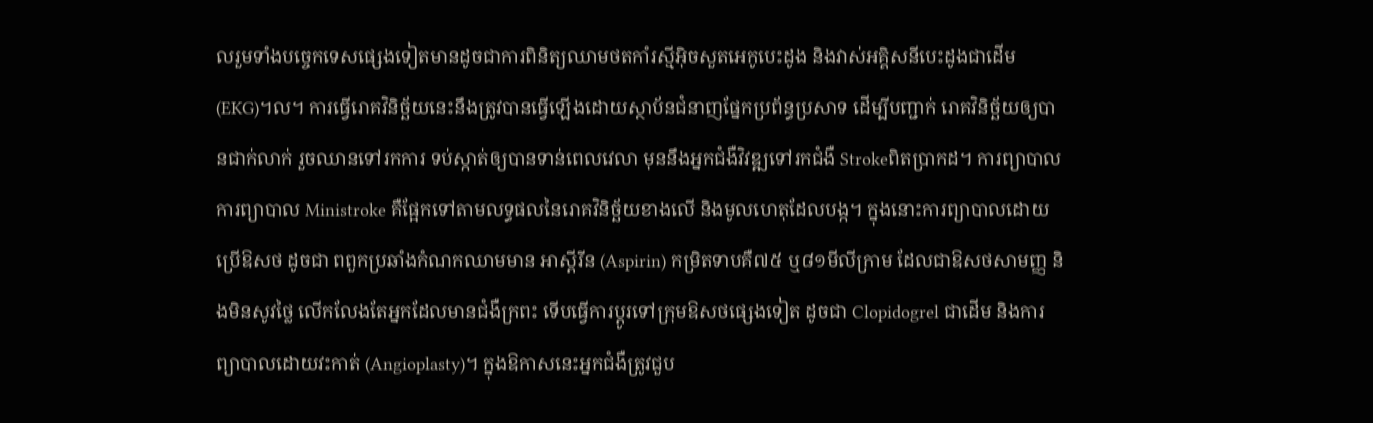លរួមទាំងបច្ចេកទេសផ្សេងទៀតមានដូចជាការពិនិត្យឈាមថតកាំរស្មីអ៊ិចសួតអេកូបេះដូង និងវាស់អគ្គិសនីបេះដូងជាដើម(EKG)។ល។ ការធ្វើរោគវិនិច្ឆ័យនេះនឹងត្រូវបានធ្វើឡើងដោយស្ថាប័នជំនាញផ្នែកប្រព័ន្ធប្រសាទ ដើម្បីបញ្ជាក់ រោគវិនិច្ឆ័យឲ្យបានជាក់លាក់ រួចឈានទៅរកការ ទប់ស្កាត់ឲ្យបានទាន់ពេលវេលា មុននឹងអ្នកជំងឺវិវឌ្ឍទៅរកជំងឺ Strokeពិតប្រាកដ។ ការព្យាបាល ការព្យាបាល Ministroke គឺផ្អែកទៅតាមលទ្ធផលនៃរោគវិនិច្ឆ័យខាងលើ និងមូលហេតុដែលបង្ក។ ក្នុងនោះការព្យាបាលដោយប្រើឱសថ ដូចជា ពពួកប្រឆាំងកំណកឈាមមាន អាស្ពីរីន (Aspirin) កម្រិតទាបគឺ៧៥ ឬ៨១មីលីក្រាម ដែលជាឱសថសាមញ្ញ និងមិនសូវថ្លៃ លើកលែងតែអ្នកដែលមានជំងឺក្រពះ ទើបធ្វើការប្ដូរទៅក្រុមឱសថផ្សេងទៀត ដូចជា Clopidogrel ជាដើម និងការព្យាបាលដោយវះកាត់ (Angioplasty)។ ក្នុងឱកាសនេះអ្នកជំងឺត្រូវជួប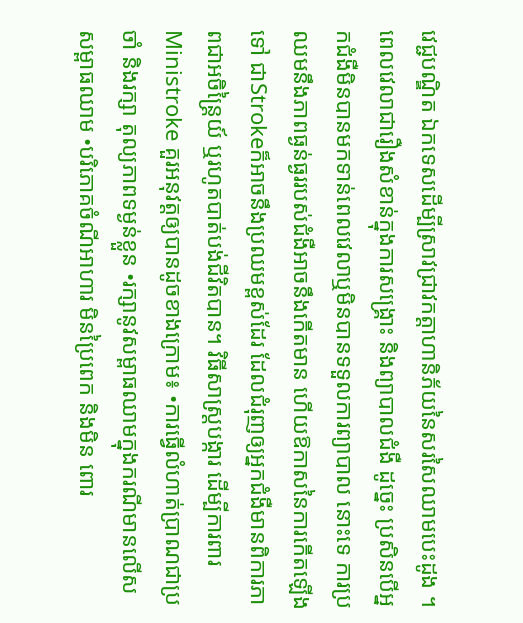វេជ្ជបណ្ឌិត ឯកទេសដើម្បីស្រាវជ្រាវកត្តាហានិភ័យនៃសរសៃឈាមបេះដូង ។ ពេលវេលាជារឿងសំខាន់ក្នុងការសង្គ្រោះ និងព្យាបាលជំងឺ ដូច្នេះ ប្រសិនបើអ្នកជំងឺមិនបានមកទាន់ពេលវេលាឬមិនបានទទួលការព្យាបាល នោះទេ ការប្រឈមនឹងភាពធ្ងន់ធ្ងររបស់ជំងឺអាចនឹងកើតមាន ហើយឱកាសនៃការកើតឡើងទៅ ជាStrokeក៏អាចនឹងប្រឈមខ្ពស់ដែរ ដែលជំរុញឲ្យអ្នកជំងឺមានពិការភាពជាអចិន្ត្រៃយ៍ ឬរហូតបាត់បង់ជីវិតបាន។ វិធីសាស្ត្របង្ការ ដើម្បីការពារ Ministroke គួរអនុវត្តឲ្យបានដូចខាងក្រោម៖ •ការធ្វើលំហាត់ប្រាណជាប្រចាំ និងរក្សា តុល្យភាពទម្ងន់ខ្លួន •រក្សានូវសម្ពាធឈាមក្នុងករណីមានលើសសម្ពាធឈាម •បរិភោគចំណីអាហារ មិនប្រៃពេក និងមិន ពោរ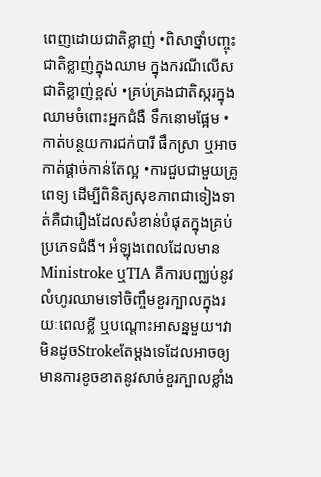ពេញដោយជាតិខ្លាញ់ •ពិសាថ្នាំបញ្ចុះជាតិខ្លាញ់ក្នុងឈាម ក្នុងករណីលើសជាតិខ្លាញ់ខ្ពស់ •គ្រប់គ្រងជាតិស្ករក្នុងឈាមចំពោះអ្នកជំងឺ ទឹកនោមផ្អែម •កាត់បន្ថយការជក់បារី ផឹកស្រា ឬអាចកាត់ផ្តាច់កាន់តែល្អ •ការជួបជាមួយគ្រូពេទ្យ ដើម្បីពិនិត្យសុខភាពជាទៀងទាត់គឺជារឿងដែលសំខាន់បំផុតក្នុងគ្រប់ប្រភេទជំងឺ។ អំឡុងពេលដែលមានMinistroke ឬTIA គឺការបញ្ឈប់នូវលំហូរឈាមទៅចិញ្ចឹមខួរក្បាលក្នុងរយៈពេលខ្លី ឬបណ្តោះអាសន្នមួយ។វាមិនដូចStrokeតែម្តងទេដែលអាចឲ្យមានការខូចខាតនូវសាច់ខួរក្បាលខ្លាំង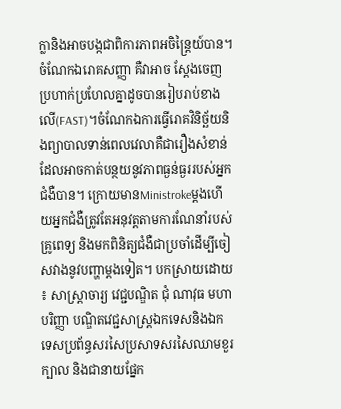ក្លានិងអាចបង្កជាពិការភាពអចិន្រៃ្តយ៍បាន។ ចំណែកឯរោគសញ្ញា គឺវាអាច ស្តែងចេញប្រហាក់ប្រហែលគ្នាដូចបានរៀបរាប់ខាងលើ(FAST)។ចំណែកឯការធ្វើរោគវិនិច្ឆ័យនិងព្យាបាលទាន់ពេលវេលាគឺជារឿងសំខាន់ដែលអាចកាត់បន្ថយនូវភាពធ្ងន់ធ្ងររបស់អ្នកជំងឺបាន។ ក្រោយមានMinistrokeម្តងហើយអ្នកជំងឺត្រូវតែអនុវត្តតាមការណែនាំរបស់គ្រូពេទ្យ និងមកពិនិត្យជំងឺជាប្រចាំដើម្បីចៀសវាងនូវបញ្ហាម្តងទៀត។ បកស្រាយដោយ ៖ សាស្ត្រាចារ្យ វេជ្ជបណ្ឌិត ជុំ ណាវុធ មហាបរិញ្ញា បណ្ឌិតវេជ្ជសាស្រ្តឯកទេសនិងឯកទេសប្រព័ន្ធសរសៃប្រសាទសរសៃឈាមខួរក្បាល និងជានាយផ្នែក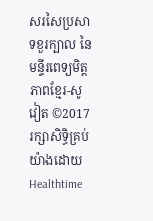សរសៃប្រសាទខួរក្បាល នៃមន្ទីរពេទ្យមិត្តភាពខ្មែរ-សូវៀត ©2017រក្សាសិទ្ធិគ្រប់យ៉ាងដោយHealthtime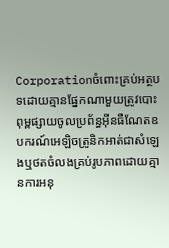Corporationចំពោះគ្រប់អត្ថបទដោយគ្មានផ្នែកណាមួយត្រូវបោះពុម្ពផ្សាយចូលប្រព័ន្ធអ៊ីនធឺណែតឧបករណ៍អេឡិចត្រូនិកអាត់ជាសំឡេងឬថតចំលងគ្រប់រូបភាពដោយគ្មានការអនុ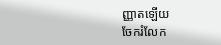ញ្ញាតឡើយ
ចែករំលែក